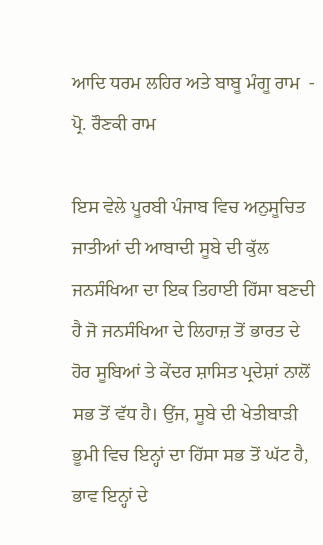ਆਦਿ ਧਰਮ ਲਹਿਰ ਅਤੇ ਬਾਬੂ ਮੰਗੂ ਰਾਮ  - ਪ੍ਰੋ. ਰੌਣਕੀ ਰਾਮ

ਇਸ ਵੇਲੇ ਪੂਰਬੀ ਪੰਜਾਬ ਵਿਚ ਅਨੁਸੂਚਿਤ ਜਾਤੀਆਂ ਦੀ ਆਬਾਦੀ ਸੂਬੇ ਦੀ ਕੁੱਲ ਜਨਸੰਖਿਆ ਦਾ ਇਕ ਤਿਹਾਈ ਹਿੱਸਾ ਬਣਦੀ ਹੈ ਜੋ ਜਨਸੰਖਿਆ ਦੇ ਲਿਹਾਜ਼ ਤੋਂ ਭਾਰਤ ਦੇ ਹੋਰ ਸੂਬਿਆਂ ਤੇ ਕੇਂਦਰ ਸ਼ਾਸਿਤ ਪ੍ਰਦੇਸ਼ਾਂ ਨਾਲੋਂ ਸਭ ਤੋਂ ਵੱਧ ਹੈ। ਉਂਜ, ਸੂਬੇ ਦੀ ਖੇਤੀਬਾੜੀ ਭੂਮੀ ਵਿਚ ਇਨ੍ਹਾਂ ਦਾ ਹਿੱਸਾ ਸਭ ਤੋਂ ਘੱਟ ਹੈ, ਭਾਵ ਇਨ੍ਹਾਂ ਦੇ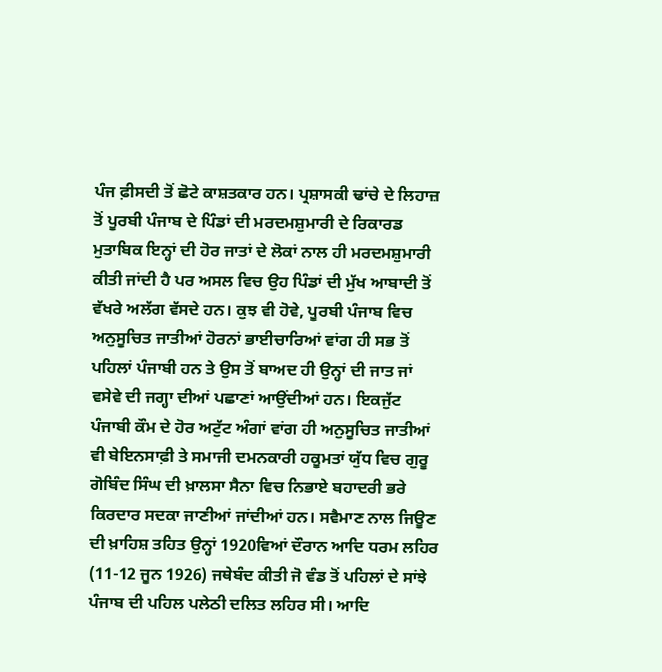ਪੰਜ ਫ਼ੀਸਦੀ ਤੋਂ ਛੋਟੇ ਕਾਸ਼ਤਕਾਰ ਹਨ। ਪ੍ਰਸ਼ਾਸਕੀ ਢਾਂਚੇ ਦੇ ਲਿਹਾਜ਼ ਤੋਂ ਪੂਰਬੀ ਪੰਜਾਬ ਦੇ ਪਿੰਡਾਂ ਦੀ ਮਰਦਮਸ਼ੁਮਾਰੀ ਦੇ ਰਿਕਾਰਡ ਮੁਤਾਬਿਕ ਇਨ੍ਹਾਂ ਦੀ ਹੋਰ ਜਾਤਾਂ ਦੇ ਲੋਕਾਂ ਨਾਲ ਹੀ ਮਰਦਮਸ਼ੁਮਾਰੀ ਕੀਤੀ ਜਾਂਦੀ ਹੈ ਪਰ ਅਸਲ ਵਿਚ ਉਹ ਪਿੰਡਾਂ ਦੀ ਮੁੱਖ ਆਬਾਦੀ ਤੋਂ ਵੱਖਰੇ ਅਲੱਗ ਵੱਸਦੇ ਹਨ। ਕੁਝ ਵੀ ਹੋਵੇ, ਪੂਰਬੀ ਪੰਜਾਬ ਵਿਚ ਅਨੁਸੂਚਿਤ ਜਾਤੀਆਂ ਹੋਰਨਾਂ ਭਾਈਚਾਰਿਆਂ ਵਾਂਗ ਹੀ ਸਭ ਤੋਂ ਪਹਿਲਾਂ ਪੰਜਾਬੀ ਹਨ ਤੇ ਉਸ ਤੋਂ ਬਾਅਦ ਹੀ ਉਨ੍ਹਾਂ ਦੀ ਜਾਤ ਜਾਂ ਵਸੇਵੇ ਦੀ ਜਗ੍ਹਾ ਦੀਆਂ ਪਛਾਣਾਂ ਆਉਂਦੀਆਂ ਹਨ। ਇਕਜੁੱਟ ਪੰਜਾਬੀ ਕੌਮ ਦੇ ਹੋਰ ਅਟੁੱਟ ਅੰਗਾਂ ਵਾਂਗ ਹੀ ਅਨੁਸੂਚਿਤ ਜਾਤੀਆਂ ਵੀ ਬੇਇਨਸਾਫ਼ੀ ਤੇ ਸਮਾਜੀ ਦਮਨਕਾਰੀ ਹਕੂਮਤਾਂ ਯੁੱਧ ਵਿਚ ਗੁਰੂ ਗੋਬਿੰਦ ਸਿੰਘ ਦੀ ਖ਼ਾਲਸਾ ਸੈਨਾ ਵਿਚ ਨਿਭਾਏ ਬਹਾਦਰੀ ਭਰੇ ਕਿਰਦਾਰ ਸਦਕਾ ਜਾਣੀਆਂ ਜਾਂਦੀਆਂ ਹਨ। ਸਵੈਮਾਣ ਨਾਲ ਜਿਊਣ ਦੀ ਖ਼ਾਹਿਸ਼ ਤਹਿਤ ਉਨ੍ਹਾਂ 1920ਵਿਆਂ ਦੌਰਾਨ ਆਦਿ ਧਰਮ ਲਹਿਰ (11-12 ਜੂਨ 1926) ਜਥੇਬੰਦ ਕੀਤੀ ਜੋ ਵੰਡ ਤੋਂ ਪਹਿਲਾਂ ਦੇ ਸਾਂਝੇ ਪੰਜਾਬ ਦੀ ਪਹਿਲ ਪਲੇਠੀ ਦਲਿਤ ਲਹਿਰ ਸੀ। ਆਦਿ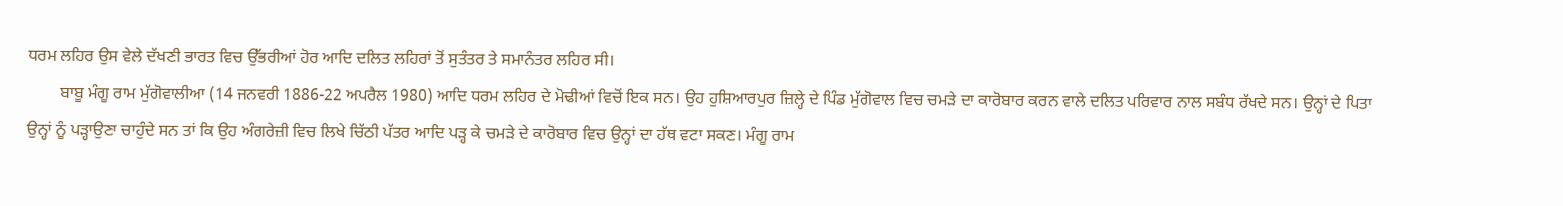ਧਰਮ ਲਹਿਰ ਉਸ ਵੇਲੇ ਦੱਖਣੀ ਭਾਰਤ ਵਿਚ ਉੱਭਰੀਆਂ ਹੋਰ ਆਦਿ ਦਲਿਤ ਲਹਿਰਾਂ ਤੋਂ ਸੁਤੰਤਰ ਤੇ ਸਮਾਨੰਤਰ ਲਹਿਰ ਸੀ।
        ਬਾਬੂ ਮੰਗੂ ਰਾਮ ਮੁੱਗੋਵਾਲੀਆ (14 ਜਨਵਰੀ 1886-22 ਅਪਰੈਲ 1980) ਆਦਿ ਧਰਮ ਲਹਿਰ ਦੇ ਮੋਢੀਆਂ ਵਿਚੋਂ ਇਕ ਸਨ। ਉਹ ਹੁਸ਼ਿਆਰਪੁਰ ਜ਼ਿਲ੍ਹੇ ਦੇ ਪਿੰਡ ਮੁੱਗੋਵਾਲ ਵਿਚ ਚਮੜੇ ਦਾ ਕਾਰੋਬਾਰ ਕਰਨ ਵਾਲੇ ਦਲਿਤ ਪਰਿਵਾਰ ਨਾਲ ਸਬੰਧ ਰੱਖਦੇ ਸਨ। ਉਨ੍ਹਾਂ ਦੇ ਪਿਤਾ ਉਨ੍ਹਾਂ ਨੂੰ ਪੜ੍ਹਾਉਣਾ ਚਾਹੁੰਦੇ ਸਨ ਤਾਂ ਕਿ ਉਹ ਅੰਗਰੇਜ਼ੀ ਵਿਚ ਲਿਖੇ ਚਿੱਠੀ ਪੱਤਰ ਆਦਿ ਪੜ੍ਹ ਕੇ ਚਮੜੇ ਦੇ ਕਾਰੋਬਾਰ ਵਿਚ ਉਨ੍ਹਾਂ ਦਾ ਹੱਥ ਵਟਾ ਸਕਣ। ਮੰਗੂ ਰਾਮ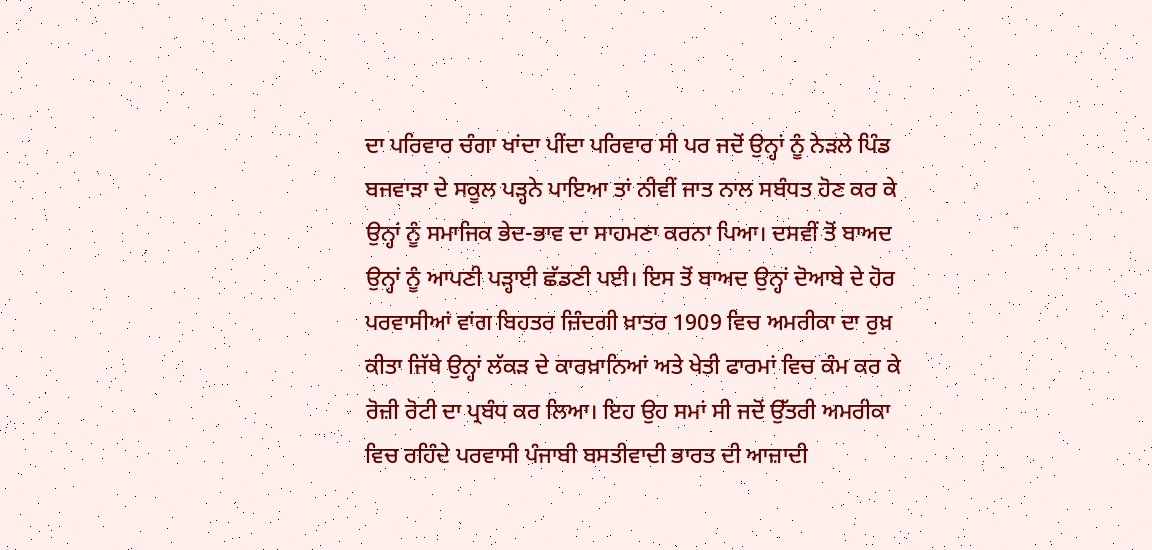ਦਾ ਪਰਿਵਾਰ ਚੰਗਾ ਖਾਂਦਾ ਪੀਂਦਾ ਪਰਿਵਾਰ ਸੀ ਪਰ ਜਦੋਂ ਉਨ੍ਹਾਂ ਨੂੰ ਨੇੜਲੇ ਪਿੰਡ ਬਜਵਾੜਾ ਦੇ ਸਕੂਲ ਪੜ੍ਹਨੇ ਪਾਇਆ ਤਾਂ ਨੀਵੀਂ ਜਾਤ ਨਾਲ ਸਬੰਧਤ ਹੋਣ ਕਰ ਕੇ ਉਨ੍ਹਾਂ ਨੂੰ ਸਮਾਜਿਕ ਭੇਦ-ਭਾਵ ਦਾ ਸਾਹਮਣਾ ਕਰਨਾ ਪਿਆ। ਦਸਵੀਂ ਤੋਂ ਬਾਅਦ ਉਨ੍ਹਾਂ ਨੂੰ ਆਪਣੀ ਪੜ੍ਹਾਈ ਛੱਡਣੀ ਪਈ। ਇਸ ਤੋਂ ਬਾਅਦ ਉਨ੍ਹਾਂ ਦੋਆਬੇ ਦੇ ਹੋਰ ਪਰਵਾਸੀਆਂ ਵਾਂਗ ਬਿਹਤਰ ਜ਼ਿੰਦਗੀ ਖ਼ਾਤਰ 1909 ਵਿਚ ਅਮਰੀਕਾ ਦਾ ਰੁਖ਼ ਕੀਤਾ ਜਿੱਥੇ ਉਨ੍ਹਾਂ ਲੱਕੜ ਦੇ ਕਾਰਖ਼ਾਨਿਆਂ ਅਤੇ ਖੇਤੀ ਫਾਰਮਾਂ ਵਿਚ ਕੰਮ ਕਰ ਕੇ ਰੋਜ਼ੀ ਰੋਟੀ ਦਾ ਪ੍ਰਬੰਧ ਕਰ ਲਿਆ। ਇਹ ਉਹ ਸਮਾਂ ਸੀ ਜਦੋਂ ਉੱਤਰੀ ਅਮਰੀਕਾ ਵਿਚ ਰਹਿੰਦੇ ਪਰਵਾਸੀ ਪੰਜਾਬੀ ਬਸਤੀਵਾਦੀ ਭਾਰਤ ਦੀ ਆਜ਼ਾਦੀ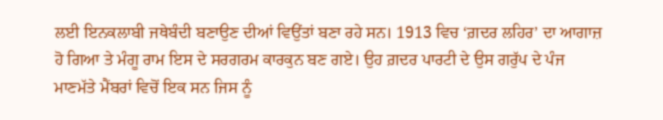ਲਈ ਇਨਕਲਾਬੀ ਜਥੇਬੰਦੀ ਬਣਾਉਣ ਦੀਆਂ ਵਿਉਂਤਾਂ ਬਣਾ ਰਹੇ ਸਨ। 1913 ਵਿਚ ‘ਗ਼ਦਰ ਲਹਿਰ’ ਦਾ ਆਗਾਜ਼ ਹੋ ਗਿਆ ਤੇ ਮੰਗੂ ਰਾਮ ਇਸ ਦੇ ਸਰਗਰਮ ਕਾਰਕੁਨ ਬਣ ਗਏ। ਉਹ ਗ਼ਦਰ ਪਾਰਟੀ ਦੇ ਉਸ ਗਰੁੱਪ ਦੇ ਪੰਜ ਮਾਣਮੱਤੇ ਮੈਂਬਰਾਂ ਵਿਚੋਂ ਇਕ ਸਨ ਜਿਸ ਨੂੰ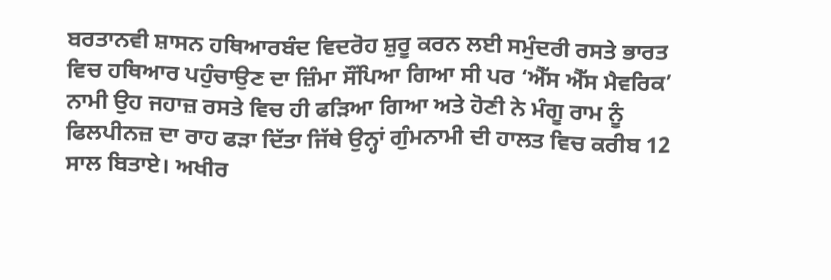ਬਰਤਾਨਵੀ ਸ਼ਾਸਨ ਹਥਿਆਰਬੰਦ ਵਿਦਰੋਹ ਸ਼ੁਰੂ ਕਰਨ ਲਈ ਸਮੁੰਦਰੀ ਰਸਤੇ ਭਾਰਤ ਵਿਚ ਹਥਿਆਰ ਪਹੁੰਚਾਉਣ ਦਾ ਜ਼ਿੰਮਾ ਸੌਂਪਿਆ ਗਿਆ ਸੀ ਪਰ ‘ਐੱਸ ਐੱਸ ਮੈਵਰਿਕ’ ਨਾਮੀ ਉਹ ਜਹਾਜ਼ ਰਸਤੇ ਵਿਚ ਹੀ ਫੜਿਆ ਗਿਆ ਅਤੇ ਹੋਣੀ ਨੇ ਮੰਗੂ ਰਾਮ ਨੂੰ ਫਿਲਪੀਨਜ਼ ਦਾ ਰਾਹ ਫੜਾ ਦਿੱਤਾ ਜਿੱਥੇ ਉਨ੍ਹਾਂ ਗੁੰਮਨਾਮੀ ਦੀ ਹਾਲਤ ਵਿਚ ਕਰੀਬ 12 ਸਾਲ ਬਿਤਾਏ। ਅਖੀਰ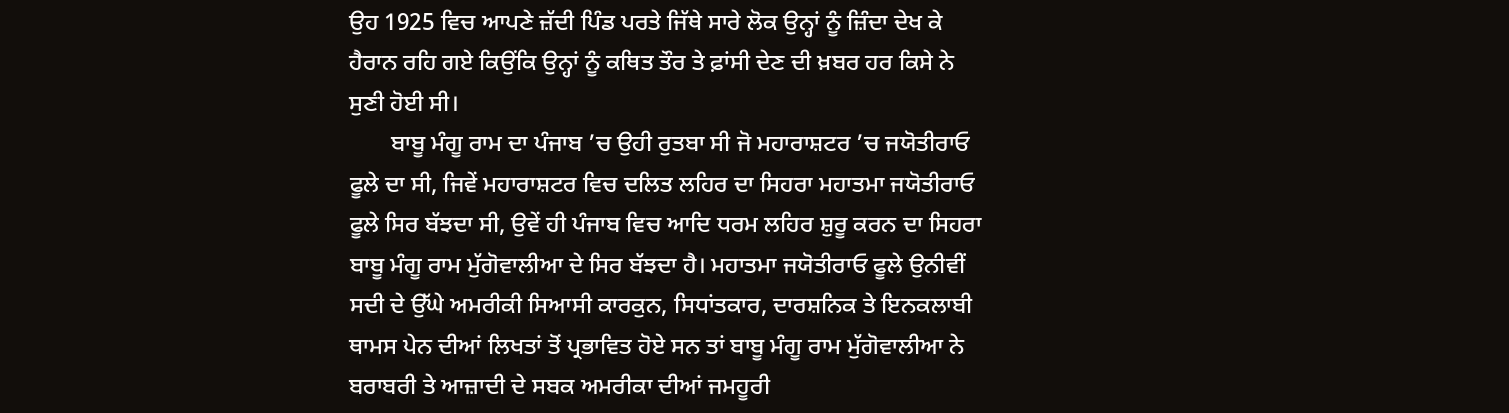ਉਹ 1925 ਵਿਚ ਆਪਣੇ ਜ਼ੱਦੀ ਪਿੰਡ ਪਰਤੇ ਜਿੱਥੇ ਸਾਰੇ ਲੋਕ ਉਨ੍ਹਾਂ ਨੂੰ ਜ਼ਿੰਦਾ ਦੇਖ ਕੇ ਹੈਰਾਨ ਰਹਿ ਗਏ ਕਿਉਂਕਿ ਉਨ੍ਹਾਂ ਨੂੰ ਕਥਿਤ ਤੌਰ ਤੇ ਫ਼ਾਂਸੀ ਦੇਣ ਦੀ ਖ਼ਬਰ ਹਰ ਕਿਸੇ ਨੇ ਸੁਣੀ ਹੋਈ ਸੀ।
       ਬਾਬੂ ਮੰਗੂ ਰਾਮ ਦਾ ਪੰਜਾਬ ’ਚ ਉਹੀ ਰੁਤਬਾ ਸੀ ਜੋ ਮਹਾਰਾਸ਼ਟਰ ’ਚ ਜਯੋਤੀਰਾਓ ਫੂਲੇ ਦਾ ਸੀ, ਜਿਵੇਂ ਮਹਾਰਾਸ਼ਟਰ ਵਿਚ ਦਲਿਤ ਲਹਿਰ ਦਾ ਸਿਹਰਾ ਮਹਾਤਮਾ ਜਯੋਤੀਰਾਓ ਫੂਲੇ ਸਿਰ ਬੱਝਦਾ ਸੀ, ਉਵੇਂ ਹੀ ਪੰਜਾਬ ਵਿਚ ਆਦਿ ਧਰਮ ਲਹਿਰ ਸ਼ੁਰੂ ਕਰਨ ਦਾ ਸਿਹਰਾ ਬਾਬੂ ਮੰਗੂ ਰਾਮ ਮੁੱਗੋਵਾਲੀਆ ਦੇ ਸਿਰ ਬੱਝਦਾ ਹੈ। ਮਹਾਤਮਾ ਜਯੋਤੀਰਾਓ ਫੂਲੇ ਉਨੀਵੀਂ ਸਦੀ ਦੇ ਉੱਘੇ ਅਮਰੀਕੀ ਸਿਆਸੀ ਕਾਰਕੁਨ, ਸਿਧਾਂਤਕਾਰ, ਦਾਰਸ਼ਨਿਕ ਤੇ ਇਨਕਲਾਬੀ ਥਾਮਸ ਪੇਨ ਦੀਆਂ ਲਿਖਤਾਂ ਤੋਂ ਪ੍ਰਭਾਵਿਤ ਹੋਏ ਸਨ ਤਾਂ ਬਾਬੂ ਮੰਗੂ ਰਾਮ ਮੁੱਗੋਵਾਲੀਆ ਨੇ ਬਰਾਬਰੀ ਤੇ ਆਜ਼ਾਦੀ ਦੇ ਸਬਕ ਅਮਰੀਕਾ ਦੀਆਂ ਜਮਹੂਰੀ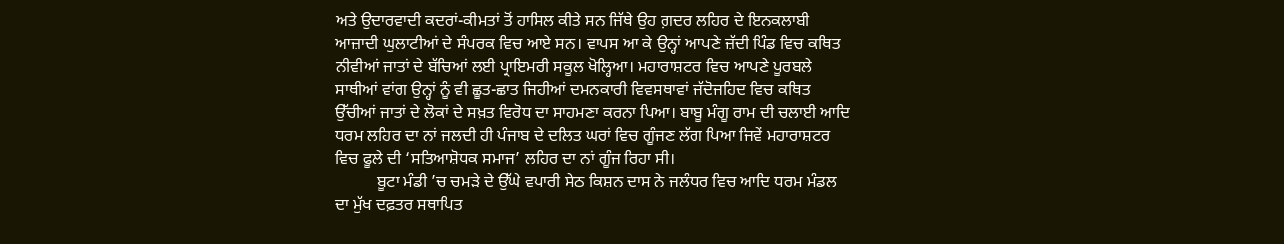ਅਤੇ ਉਦਾਰਵਾਦੀ ਕਦਰਾਂ-ਕੀਮਤਾਂ ਤੋਂ ਹਾਸਿਲ ਕੀਤੇ ਸਨ ਜਿੱਥੇ ਉਹ ਗ਼ਦਰ ਲਹਿਰ ਦੇ ਇਨਕਲਾਬੀ ਆਜ਼ਾਦੀ ਘੁਲਾਟੀਆਂ ਦੇ ਸੰਪਰਕ ਵਿਚ ਆਏ ਸਨ। ਵਾਪਸ ਆ ਕੇ ਉਨ੍ਹਾਂ ਆਪਣੇ ਜ਼ੱਦੀ ਪਿੰਡ ਵਿਚ ਕਥਿਤ ਨੀਵੀਆਂ ਜਾਤਾਂ ਦੇ ਬੱਚਿਆਂ ਲਈ ਪ੍ਰਾਇਮਰੀ ਸਕੂਲ ਖੋਲ੍ਹਿਆ। ਮਹਾਰਾਸ਼ਟਰ ਵਿਚ ਆਪਣੇ ਪੂਰਬਲੇ ਸਾਥੀਆਂ ਵਾਂਗ ਉਨ੍ਹਾਂ ਨੂੰ ਵੀ ਛੂਤ-ਛਾਤ ਜਿਹੀਆਂ ਦਮਨਕਾਰੀ ਵਿਵਸਥਾਵਾਂ ਜੱਦੋਜਹਿਦ ਵਿਚ ਕਥਿਤ ਉੱਚੀਆਂ ਜਾਤਾਂ ਦੇ ਲੋਕਾਂ ਦੇ ਸਖ਼ਤ ਵਿਰੋਧ ਦਾ ਸਾਹਮਣਾ ਕਰਨਾ ਪਿਆ। ਬਾਬੂ ਮੰਗੂ ਰਾਮ ਦੀ ਚਲਾਈ ਆਦਿ ਧਰਮ ਲਹਿਰ ਦਾ ਨਾਂ ਜਲਦੀ ਹੀ ਪੰਜਾਬ ਦੇ ਦਲਿਤ ਘਰਾਂ ਵਿਚ ਗੂੰਜਣ ਲੱਗ ਪਿਆ ਜਿਵੇਂ ਮਹਾਰਾਸ਼ਟਰ ਵਿਚ ਫੂਲੇ ਦੀ ‘ਸਤਿਆਸ਼ੋਧਕ ਸਮਾਜ’ ਲਹਿਰ ਦਾ ਨਾਂ ਗੂੰਜ ਰਿਹਾ ਸੀ।
          ਬੂਟਾ ਮੰਡੀ ’ਚ ਚਮੜੇ ਦੇ ਉੱਘੇ ਵਪਾਰੀ ਸੇਠ ਕਿਸ਼ਨ ਦਾਸ ਨੇ ਜਲੰਧਰ ਵਿਚ ਆਦਿ ਧਰਮ ਮੰਡਲ ਦਾ ਮੁੱਖ ਦਫ਼ਤਰ ਸਥਾਪਿਤ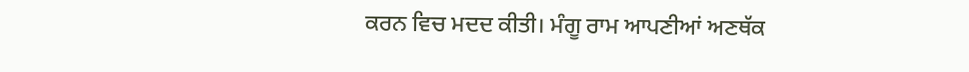ਕਰਨ ਵਿਚ ਮਦਦ ਕੀਤੀ। ਮੰਗੂ ਰਾਮ ਆਪਣੀਆਂ ਅਣਥੱਕ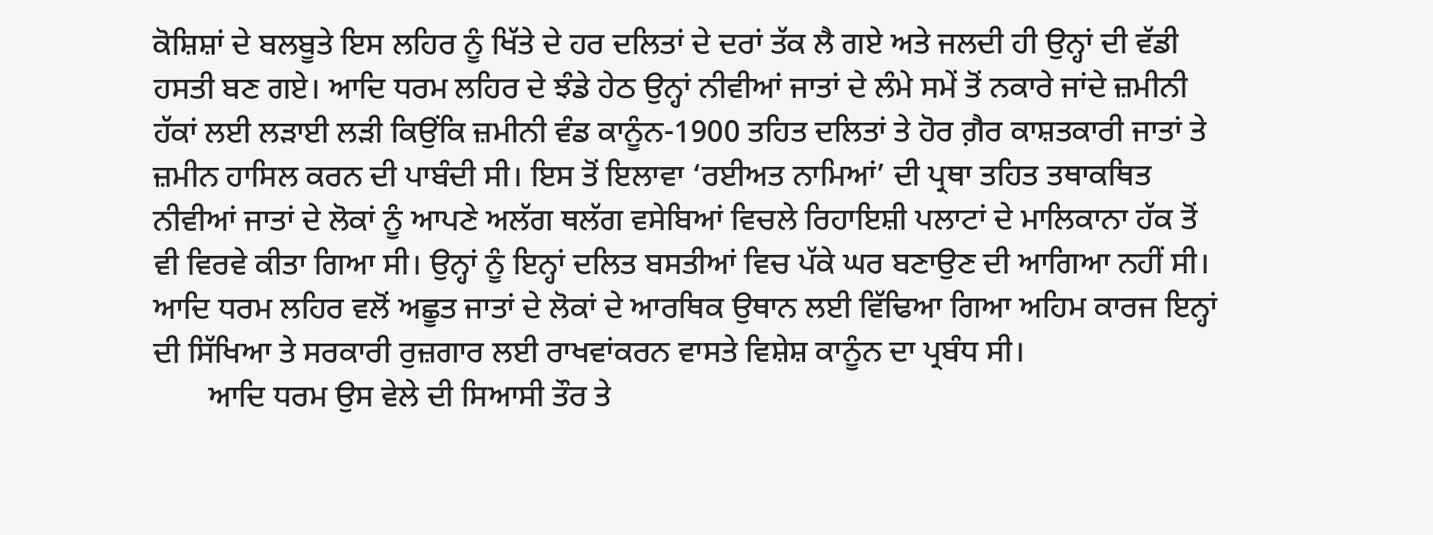ਕੋਸ਼ਿਸ਼ਾਂ ਦੇ ਬਲਬੂਤੇ ਇਸ ਲਹਿਰ ਨੂੰ ਖਿੱਤੇ ਦੇ ਹਰ ਦਲਿਤਾਂ ਦੇ ਦਰਾਂ ਤੱਕ ਲੈ ਗਏ ਅਤੇ ਜਲਦੀ ਹੀ ਉਨ੍ਹਾਂ ਦੀ ਵੱਡੀ ਹਸਤੀ ਬਣ ਗਏ। ਆਦਿ ਧਰਮ ਲਹਿਰ ਦੇ ਝੰਡੇ ਹੇਠ ਉਨ੍ਹਾਂ ਨੀਵੀਆਂ ਜਾਤਾਂ ਦੇ ਲੰਮੇ ਸਮੇਂ ਤੋਂ ਨਕਾਰੇ ਜਾਂਦੇ ਜ਼ਮੀਨੀ ਹੱਕਾਂ ਲਈ ਲੜਾਈ ਲੜੀ ਕਿਉਂਕਿ ਜ਼ਮੀਨੀ ਵੰਡ ਕਾਨੂੰਨ-1900 ਤਹਿਤ ਦਲਿਤਾਂ ਤੇ ਹੋਰ ਗ਼ੈਰ ਕਾਸ਼ਤਕਾਰੀ ਜਾਤਾਂ ਤੇ ਜ਼ਮੀਨ ਹਾਸਿਲ ਕਰਨ ਦੀ ਪਾਬੰਦੀ ਸੀ। ਇਸ ਤੋਂ ਇਲਾਵਾ ‘ਰਈਅਤ ਨਾਮਿਆਂ’ ਦੀ ਪ੍ਰਥਾ ਤਹਿਤ ਤਥਾਕਥਿਤ ਨੀਵੀਆਂ ਜਾਤਾਂ ਦੇ ਲੋਕਾਂ ਨੂੰ ਆਪਣੇ ਅਲੱਗ ਥਲੱਗ ਵਸੇਬਿਆਂ ਵਿਚਲੇ ਰਿਹਾਇਸ਼ੀ ਪਲਾਟਾਂ ਦੇ ਮਾਲਿਕਾਨਾ ਹੱਕ ਤੋਂ ਵੀ ਵਿਰਵੇ ਕੀਤਾ ਗਿਆ ਸੀ। ਉਨ੍ਹਾਂ ਨੂੰ ਇਨ੍ਹਾਂ ਦਲਿਤ ਬਸਤੀਆਂ ਵਿਚ ਪੱਕੇ ਘਰ ਬਣਾਉਣ ਦੀ ਆਗਿਆ ਨਹੀਂ ਸੀ। ਆਦਿ ਧਰਮ ਲਹਿਰ ਵਲੋਂ ਅਛੂਤ ਜਾਤਾਂ ਦੇ ਲੋਕਾਂ ਦੇ ਆਰਥਿਕ ਉਥਾਨ ਲਈ ਵਿੱਢਿਆ ਗਿਆ ਅਹਿਮ ਕਾਰਜ ਇਨ੍ਹਾਂ ਦੀ ਸਿੱਖਿਆ ਤੇ ਸਰਕਾਰੀ ਰੁਜ਼ਗਾਰ ਲਈ ਰਾਖਵਾਂਕਰਨ ਵਾਸਤੇ ਵਿਸ਼ੇਸ਼ ਕਾਨੂੰਨ ਦਾ ਪ੍ਰਬੰਧ ਸੀ।
       ਆਦਿ ਧਰਮ ਉਸ ਵੇਲੇ ਦੀ ਸਿਆਸੀ ਤੌਰ ਤੇ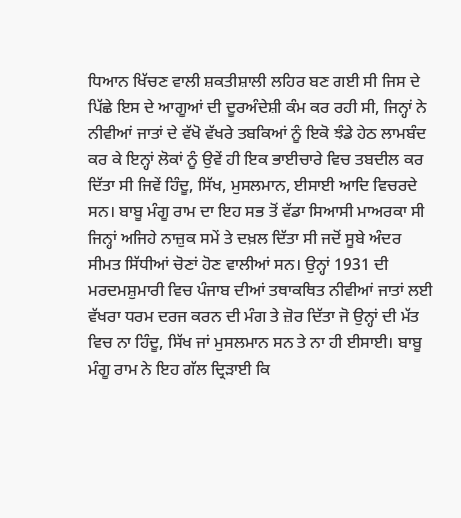ਧਿਆਨ ਖਿੱਚਣ ਵਾਲੀ ਸ਼ਕਤੀਸ਼ਾਲੀ ਲਹਿਰ ਬਣ ਗਈ ਸੀ ਜਿਸ ਦੇ ਪਿੱਛੇ ਇਸ ਦੇ ਆਗੂਆਂ ਦੀ ਦੂਰਅੰਦੇਸ਼ੀ ਕੰਮ ਕਰ ਰਹੀ ਸੀ, ਜਿਨ੍ਹਾਂ ਨੇ ਨੀਵੀਆਂ ਜਾਤਾਂ ਦੇ ਵੱਖੋ ਵੱਖਰੇ ਤਬਕਿਆਂ ਨੂੰ ਇਕੋ ਝੰਡੇ ਹੇਠ ਲਾਮਬੰਦ ਕਰ ਕੇ ਇਨ੍ਹਾਂ ਲੋਕਾਂ ਨੂੰ ਉਵੇਂ ਹੀ ਇਕ ਭਾਈਚਾਰੇ ਵਿਚ ਤਬਦੀਲ ਕਰ ਦਿੱਤਾ ਸੀ ਜਿਵੇਂ ਹਿੰਦੂ, ਸਿੱਖ, ਮੁਸਲਮਾਨ, ਈਸਾਈ ਆਦਿ ਵਿਚਰਦੇ ਸਨ। ਬਾਬੂ ਮੰਗੂ ਰਾਮ ਦਾ ਇਹ ਸਭ ਤੋਂ ਵੱਡਾ ਸਿਆਸੀ ਮਾਅਰਕਾ ਸੀ ਜਿਨ੍ਹਾਂ ਅਜਿਹੇ ਨਾਜ਼ੁਕ ਸਮੇਂ ਤੇ ਦਖ਼ਲ ਦਿੱਤਾ ਸੀ ਜਦੋਂ ਸੂਬੇ ਅੰਦਰ ਸੀਮਤ ਸਿੱਧੀਆਂ ਚੋਣਾਂ ਹੋਣ ਵਾਲੀਆਂ ਸਨ। ਉਨ੍ਹਾਂ 1931 ਦੀ ਮਰਦਮਸ਼ੁਮਾਰੀ ਵਿਚ ਪੰਜਾਬ ਦੀਆਂ ਤਥਾਕਥਿਤ ਨੀਵੀਆਂ ਜਾਤਾਂ ਲਈ ਵੱਖਰਾ ਧਰਮ ਦਰਜ ਕਰਨ ਦੀ ਮੰਗ ਤੇ ਜ਼ੋਰ ਦਿੱਤਾ ਜੋ ਉਨ੍ਹਾਂ ਦੀ ਮੱਤ ਵਿਚ ਨਾ ਹਿੰਦੂ, ਸਿੱਖ ਜਾਂ ਮੁਸਲਮਾਨ ਸਨ ਤੇ ਨਾ ਹੀ ਈਸਾਈ। ਬਾਬੂ ਮੰਗੂ ਰਾਮ ਨੇ ਇਹ ਗੱਲ ਦ੍ਰਿੜਾਈ ਕਿ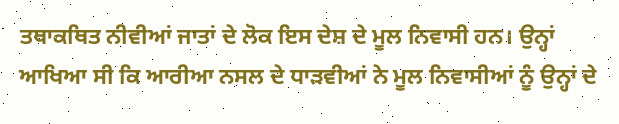ਤਥਾਕਥਿਤ ਨੀਵੀਆਂ ਜਾਤਾਂ ਦੇ ਲੋਕ ਇਸ ਦੇਸ਼ ਦੇ ਮੂਲ ਨਿਵਾਸੀ ਹਨ। ਉਨ੍ਹਾਂ ਆਖਿਆ ਸੀ ਕਿ ਆਰੀਆ ਨਸਲ ਦੇ ਧਾੜਵੀਆਂ ਨੇ ਮੂਲ ਨਿਵਾਸੀਆਂ ਨੂੰ ਉਨ੍ਹਾਂ ਦੇ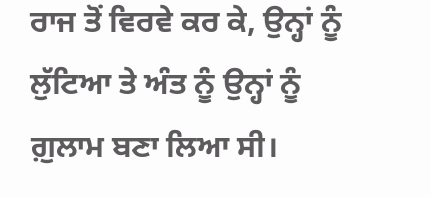ਰਾਜ ਤੋਂ ਵਿਰਵੇ ਕਰ ਕੇ, ਉਨ੍ਹਾਂ ਨੂੰ ਲੁੱਟਿਆ ਤੇ ਅੰਤ ਨੂੰ ਉਨ੍ਹਾਂ ਨੂੰ ਗ਼ੁਲਾਮ ਬਣਾ ਲਿਆ ਸੀ।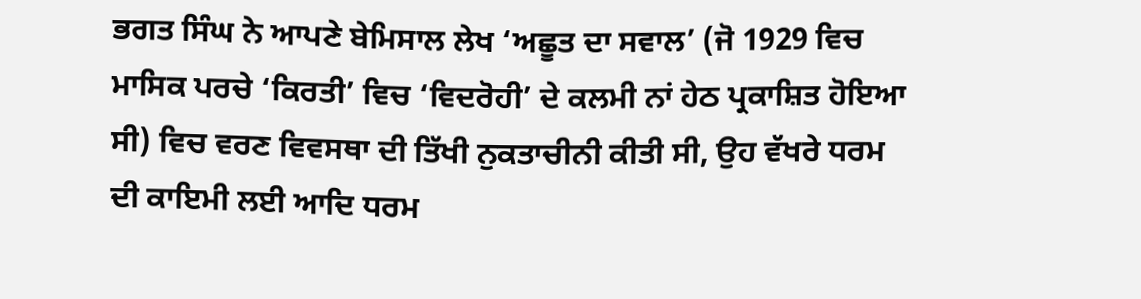ਭਗਤ ਸਿੰਘ ਨੇ ਆਪਣੇ ਬੇਮਿਸਾਲ ਲੇਖ ‘ਅਛੂਤ ਦਾ ਸਵਾਲ’ (ਜੋ 1929 ਵਿਚ ਮਾਸਿਕ ਪਰਚੇ ‘ਕਿਰਤੀ’ ਵਿਚ ‘ਵਿਦਰੋਹੀ’ ਦੇ ਕਲਮੀ ਨਾਂ ਹੇਠ ਪ੍ਰਕਾਸ਼ਿਤ ਹੋਇਆ ਸੀ) ਵਿਚ ਵਰਣ ਵਿਵਸਥਾ ਦੀ ਤਿੱਖੀ ਨੁਕਤਾਚੀਨੀ ਕੀਤੀ ਸੀ, ਉਹ ਵੱਖਰੇ ਧਰਮ ਦੀ ਕਾਇਮੀ ਲਈ ਆਦਿ ਧਰਮ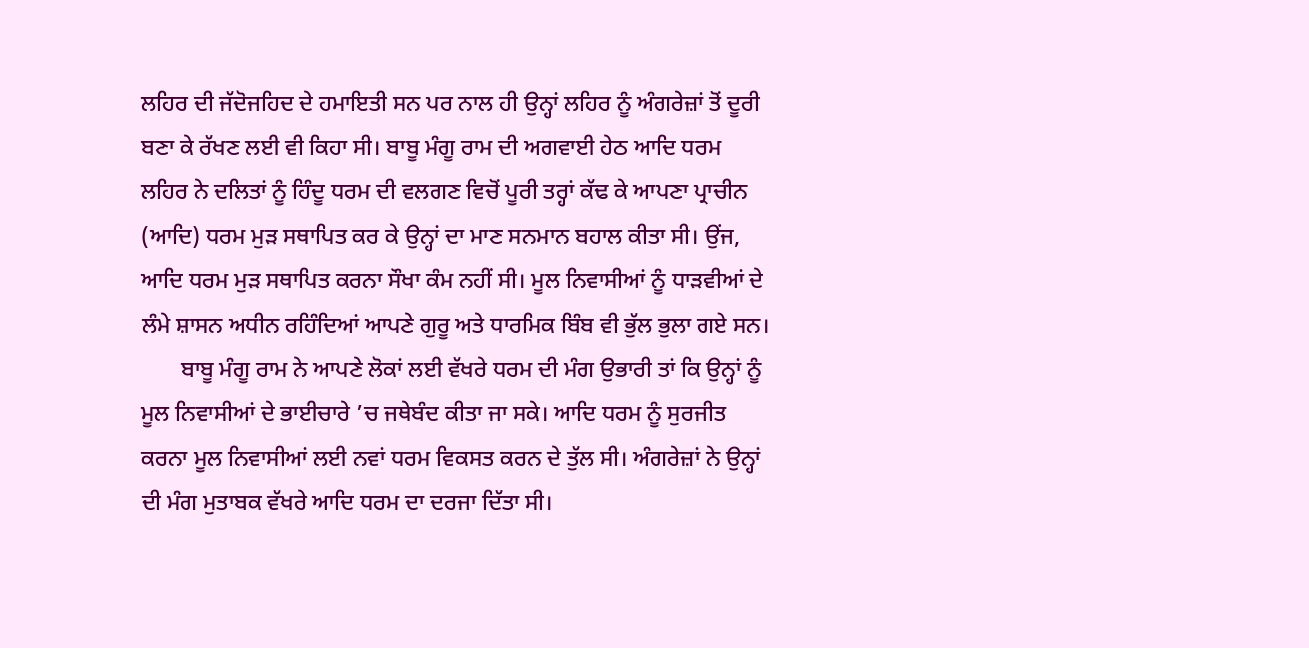ਲਹਿਰ ਦੀ ਜੱਦੋਜਹਿਦ ਦੇ ਹਮਾਇਤੀ ਸਨ ਪਰ ਨਾਲ ਹੀ ਉਨ੍ਹਾਂ ਲਹਿਰ ਨੂੰ ਅੰਗਰੇਜ਼ਾਂ ਤੋਂ ਦੂਰੀ ਬਣਾ ਕੇ ਰੱਖਣ ਲਈ ਵੀ ਕਿਹਾ ਸੀ। ਬਾਬੂ ਮੰਗੂ ਰਾਮ ਦੀ ਅਗਵਾਈ ਹੇਠ ਆਦਿ ਧਰਮ ਲਹਿਰ ਨੇ ਦਲਿਤਾਂ ਨੂੰ ਹਿੰਦੂ ਧਰਮ ਦੀ ਵਲਗਣ ਵਿਚੋਂ ਪੂਰੀ ਤਰ੍ਹਾਂ ਕੱਢ ਕੇ ਆਪਣਾ ਪ੍ਰਾਚੀਨ (ਆਦਿ) ਧਰਮ ਮੁੜ ਸਥਾਪਿਤ ਕਰ ਕੇ ਉਨ੍ਹਾਂ ਦਾ ਮਾਣ ਸਨਮਾਨ ਬਹਾਲ ਕੀਤਾ ਸੀ। ਉਂਜ, ਆਦਿ ਧਰਮ ਮੁੜ ਸਥਾਪਿਤ ਕਰਨਾ ਸੌਖਾ ਕੰਮ ਨਹੀਂ ਸੀ। ਮੂਲ ਨਿਵਾਸੀਆਂ ਨੂੰ ਧਾੜਵੀਆਂ ਦੇ ਲੰਮੇ ਸ਼ਾਸਨ ਅਧੀਨ ਰਹਿੰਦਿਆਂ ਆਪਣੇ ਗੁਰੂ ਅਤੇ ਧਾਰਮਿਕ ਬਿੰਬ ਵੀ ਭੁੱਲ ਭੁਲਾ ਗਏ ਸਨ।
       ਬਾਬੂ ਮੰਗੂ ਰਾਮ ਨੇ ਆਪਣੇ ਲੋਕਾਂ ਲਈ ਵੱਖਰੇ ਧਰਮ ਦੀ ਮੰਗ ਉਭਾਰੀ ਤਾਂ ਕਿ ਉਨ੍ਹਾਂ ਨੂੰ ਮੂਲ ਨਿਵਾਸੀਆਂ ਦੇ ਭਾਈਚਾਰੇ ’ਚ ਜਥੇਬੰਦ ਕੀਤਾ ਜਾ ਸਕੇ। ਆਦਿ ਧਰਮ ਨੂੰ ਸੁਰਜੀਤ ਕਰਨਾ ਮੂਲ ਨਿਵਾਸੀਆਂ ਲਈ ਨਵਾਂ ਧਰਮ ਵਿਕਸਤ ਕਰਨ ਦੇ ਤੁੱਲ ਸੀ। ਅੰਗਰੇਜ਼ਾਂ ਨੇ ਉਨ੍ਹਾਂ ਦੀ ਮੰਗ ਮੁਤਾਬਕ ਵੱਖਰੇ ਆਦਿ ਧਰਮ ਦਾ ਦਰਜਾ ਦਿੱਤਾ ਸੀ।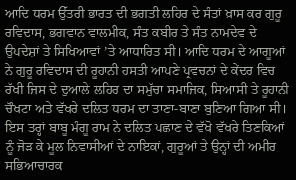ਆਦਿ ਧਰਮ ਉੱਤਰੀ ਭਾਰਤ ਦੀ ਭਗਤੀ ਲਹਿਰ ਦੇ ਸੰਤਾਂ ਖ਼ਾਸ ਕਰ ਗੁਰੂ ਰਵਿਦਾਸ, ਭਗਵਾਨ ਵਾਲਮੀਕ, ਸੰਤ ਕਬੀਰ ਤੇ ਸੰਤ ਨਾਮਦੇਵ ਦੇ ਉਪਦੇਸ਼ਾਂ ਤੇ ਸਿਖਿਆਵਾਂ ’ਤੇ ਆਧਾਰਿਤ ਸੀ। ਆਦਿ ਧਰਮ ਦੇ ਆਗੂਆਂ ਨੇ ਗੁਰੂ ਰਵਿਦਾਸ ਦੀ ਰੂਹਾਨੀ ਹਸਤੀ ਆਪਣੇ ਪ੍ਰਵਚਨਾਂ ਦੇ ਕੇਂਦਰ ਵਿਚ ਰੱਖੀ ਜਿਸ ਦੇ ਦੁਆਲੇ ਲਹਿਰ ਦਾ ਸਮੁੱਚਾ ਸਮਾਜਿਕ, ਸਿਆਸੀ ਤੇ ਰੂਹਾਨੀ ਚੌਖਟਾ ਅਤੇ ਵੱਖਰੇ ਦਲਿਤ ਧਰਮ ਦਾ ਤਾਣਾ-ਬਾਣਾ ਬੁਣਿਆ ਗਿਆ ਸੀ। ਇਸ ਤਰ੍ਹਾਂ ਬਾਬੂ ਮੰਗੂ ਰਾਮ ਨੇ ਦਲਿਤ ਪਛਾਣ ਦੇ ਵੱਖੋ ਵੱਖਰੇ ਤਿਣਕਿਆਂ ਨੂੰ ਜੋੜ ਕੇ ਮੂਲ ਨਿਵਾਸੀਆਂ ਦੇ ਨਾਇਕਾਂ, ਗੁਰੂਆਂ ਤੇ ਉਨ੍ਹਾਂ ਦੀ ਅਮੀਰ ਸਭਿਆਚਾਰਕ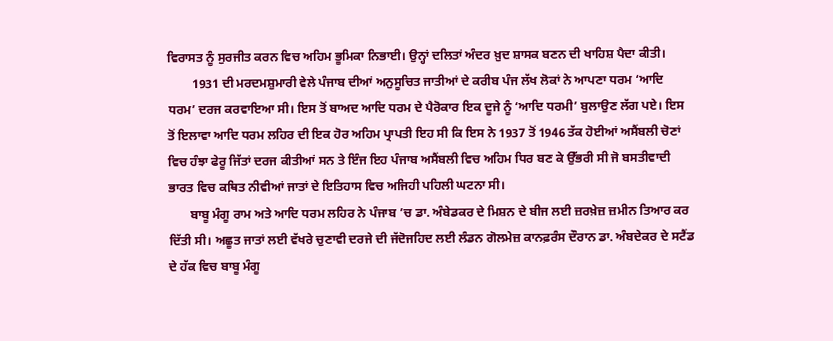ਵਿਰਾਸਤ ਨੂੰ ਸੁਰਜੀਤ ਕਰਨ ਵਿਚ ਅਹਿਮ ਭੂਮਿਕਾ ਨਿਭਾਈ। ਉਨ੍ਹਾਂ ਦਲਿਤਾਂ ਅੰਦਰ ਖ਼ੁਦ ਸ਼ਾਸਕ ਬਣਨ ਦੀ ਖਾਹਿਸ਼ ਪੈਦਾ ਕੀਤੀ।
        1931 ਦੀ ਮਰਦਮਸ਼ੁਮਾਰੀ ਵੇਲੇ ਪੰਜਾਬ ਦੀਆਂ ਅਨੁਸੂਚਿਤ ਜਾਤੀਆਂ ਦੇ ਕਰੀਬ ਪੰਜ ਲੱਖ ਲੋਕਾਂ ਨੇ ਆਪਣਾ ਧਰਮ ‘ਆਦਿ ਧਰਮ’ ਦਰਜ ਕਰਵਾਇਆ ਸੀ। ਇਸ ਤੋਂ ਬਾਅਦ ਆਦਿ ਧਰਮ ਦੇ ਪੈਰੋਕਾਰ ਇਕ ਦੂਜੇ ਨੂੰ ‘ਆਦਿ ਧਰਮੀ’ ਬੁਲਾਉਣ ਲੱਗ ਪਏ। ਇਸ ਤੋਂ ਇਲਾਵਾ ਆਦਿ ਧਰਮ ਲਹਿਰ ਦੀ ਇਕ ਹੋਰ ਅਹਿਮ ਪ੍ਰਾਪਤੀ ਇਹ ਸੀ ਕਿ ਇਸ ਨੇ 1937 ਤੋਂ 1946 ਤੱਕ ਹੋਈਆਂ ਅਸੈਂਬਲੀ ਚੋਣਾਂ ਵਿਚ ਹੰਝਾ ਫੇਰੂ ਜਿੱਤਾਂ ਦਰਜ ਕੀਤੀਆਂ ਸਨ ਤੇ ਇੰਜ ਇਹ ਪੰਜਾਬ ਅਸੈਂਬਲੀ ਵਿਚ ਅਹਿਮ ਧਿਰ ਬਣ ਕੇ ਉੱਭਰੀ ਸੀ ਜੋ ਬਸਤੀਵਾਦੀ ਭਾਰਤ ਵਿਚ ਕਥਿਤ ਨੀਵੀਆਂ ਜਾਤਾਂ ਦੇ ਇਤਿਹਾਸ ਵਿਚ ਅਜਿਹੀ ਪਹਿਲੀ ਘਟਨਾ ਸੀ।
       ਬਾਬੂ ਮੰਗੂ ਰਾਮ ਅਤੇ ਆਦਿ ਧਰਮ ਲਹਿਰ ਨੇ ਪੰਜਾਬ ’ਚ ਡਾ. ਅੰਬੇਡਕਰ ਦੇ ਮਿਸ਼ਨ ਦੇ ਬੀਜ ਲਈ ਜ਼ਰਖ਼ੇਜ਼ ਜ਼ਮੀਨ ਤਿਆਰ ਕਰ ਦਿੱਤੀ ਸੀ। ਅਛੂਤ ਜਾਤਾਂ ਲਈ ਵੱਖਰੇ ਚੁਣਾਵੀ ਦਰਜੇ ਦੀ ਜੱਦੋਜਹਿਦ ਲਈ ਲੰਡਨ ਗੋਲਮੇਜ਼ ਕਾਨਫ਼ਰੰਸ ਦੌਰਾਨ ਡਾ. ਅੰਬਦੇਕਰ ਦੇ ਸਟੈਂਡ ਦੇ ਹੱਕ ਵਿਚ ਬਾਬੂ ਮੰਗੂ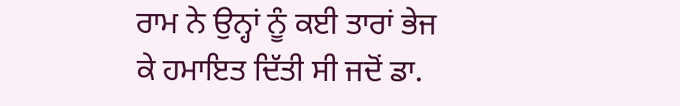ਰਾਮ ਨੇ ਉਨ੍ਹਾਂ ਨੂੰ ਕਈ ਤਾਰਾਂ ਭੇਜ ਕੇ ਹਮਾਇਤ ਦਿੱਤੀ ਸੀ ਜਦੋਂ ਡਾ.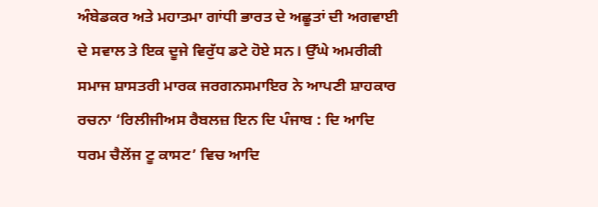ਅੰਬੇਡਕਰ ਅਤੇ ਮਹਾਤਮਾ ਗਾਂਧੀ ਭਾਰਤ ਦੇ ਅਛੂਤਾਂ ਦੀ ਅਗਵਾਈ ਦੇ ਸਵਾਲ ਤੇ ਇਕ ਦੂਜੇ ਵਿਰੁੱਧ ਡਟੇ ਹੋਏ ਸਨ। ਉੱਘੇ ਅਮਰੀਕੀ ਸਮਾਜ ਸ਼ਾਸਤਰੀ ਮਾਰਕ ਜਰਗਨਸਮਾਇਰ ਨੇ ਆਪਣੀ ਸ਼ਾਹਕਾਰ ਰਚਨਾ ‘ਰਿਲੀਜੀਅਸ ਰੈਬਲਜ਼ ਇਨ ਦਿ ਪੰਜਾਬ : ਦਿ ਆਦਿ ਧਰਮ ਚੈਲੇਂਜ ਟੂ ਕਾਸਟ’ ਵਿਚ ਆਦਿ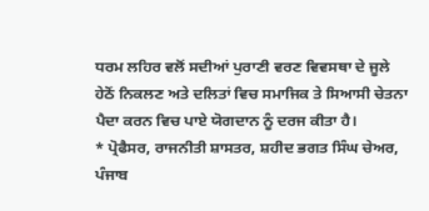ਧਰਮ ਲਹਿਰ ਵਲੋਂ ਸਦੀਆਂ ਪੁਰਾਣੀ ਵਰਣ ਵਿਵਸਥਾ ਦੇ ਜੂਲੇ ਹੇਠੋਂ ਨਿਕਲਣ ਅਤੇ ਦਲਿਤਾਂ ਵਿਚ ਸਮਾਜਿਕ ਤੇ ਸਿਆਸੀ ਚੇਤਨਾ ਪੈਦਾ ਕਰਨ ਵਿਚ ਪਾਏ ਯੋਗਦਾਨ ਨੂੰ ਦਰਜ ਕੀਤਾ ਹੈ।
* ਪ੍ਰੋਫੈਸਰ, ਰਾਜਨੀਤੀ ਸ਼ਾਸਤਰ, ਸ਼ਹੀਦ ਭਗਤ ਸਿੰਘ ਚੇਅਰ, ਪੰਜਾਬ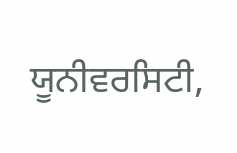ਯੂਨੀਵਰਸਿਟੀ,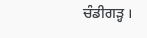ਚੰਡੀਗੜ੍ਹ ।